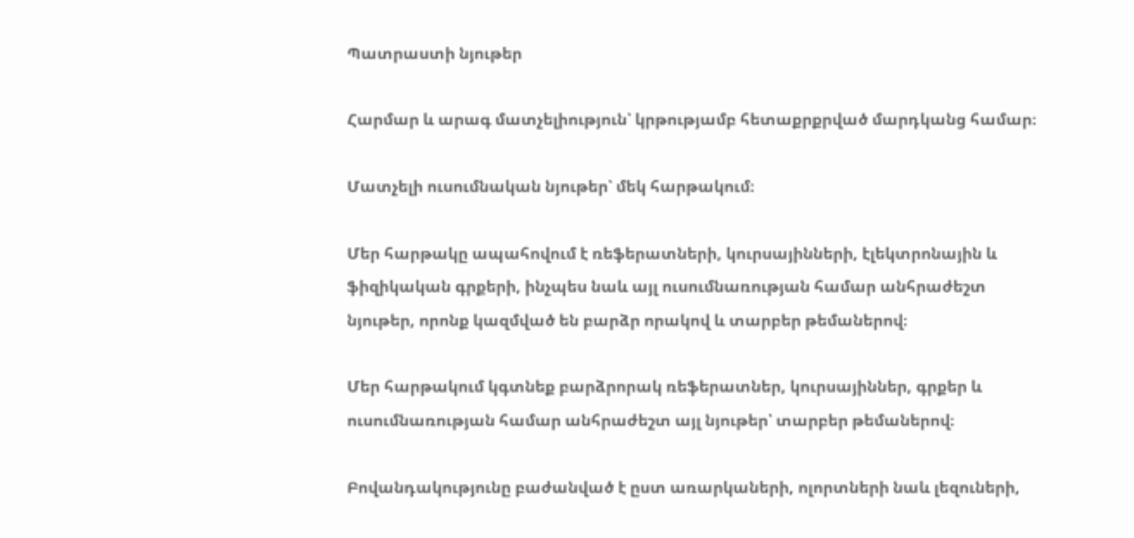Պատրաստի նյութեր

Հարմար և արագ մատչելիություն՝ կրթությամբ հետաքրքրված մարդկանց համար։

Մատչելի ուսումնական նյութեր՝ մեկ հարթակում։

Մեր հարթակը ապահովում է ռեֆերատների, կուրսայինների, էլեկտրոնային և ֆիզիկական գրքերի, ինչպես նաև այլ ուսումնառության համար անհրաժեշտ նյութեր, որոնք կազմված են բարձր որակով և տարբեր թեմաներով։

Մեր հարթակում կգտնեք բարձրորակ ռեֆերատներ, կուրսայիններ, գրքեր և ուսումնառության համար անհրաժեշտ այլ նյութեր՝ տարբեր թեմաներով։

Բովանդակությունը բաժանված է ըստ առարկաների, ոլորտների նաև լեզուների,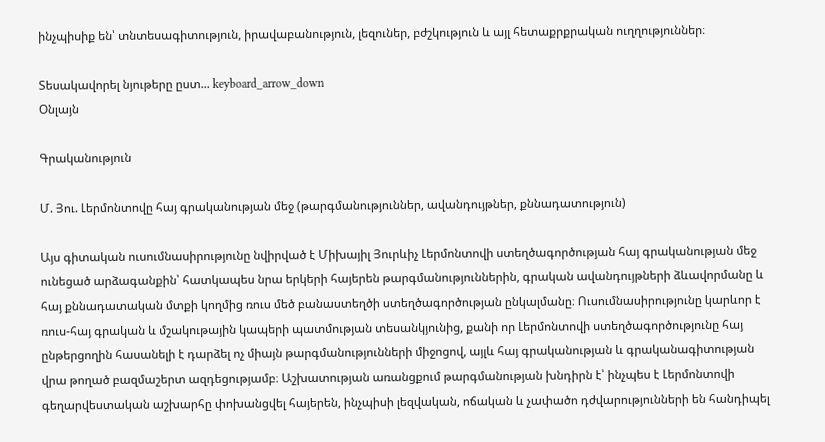ինչպիսիք են՝ տնտեսագիտություն, իրավաբանություն, լեզուներ, բժշկություն և այլ հետաքրքրական ուղղություններ։

Տեսակավորել նյութերը ըստ... keyboard_arrow_down
Օնլայն

Գրականություն

Մ. Յու. Լերմոնտովը հայ գրականության մեջ (թարգմանություններ, ավանդույթներ, քննադատություն)

Այս գիտական ուսումնասիրությունը նվիրված է Միխայիլ Յուրևիչ Լերմոնտովի ստեղծագործության հայ գրականության մեջ ունեցած արձագանքին՝ հատկապես նրա երկերի հայերեն թարգմանություններին, գրական ավանդույթների ձևավորմանը և հայ քննադատական մտքի կողմից ռուս մեծ բանաստեղծի ստեղծագործության ընկալմանը։ Ուսումնասիրությունը կարևոր է ռուս-հայ գրական և մշակութային կապերի պատմության տեսանկյունից, քանի որ Լերմոնտովի ստեղծագործությունը հայ ընթերցողին հասանելի է դարձել ոչ միայն թարգմանությունների միջոցով, այլև հայ գրականության և գրականագիտության վրա թողած բազմաշերտ ազդեցությամբ։ Աշխատության առանցքում թարգմանության խնդիրն է՝ ինչպես է Լերմոնտովի գեղարվեստական աշխարհը փոխանցվել հայերեն, ինչպիսի լեզվական, ոճական և չափածո դժվարությունների են հանդիպել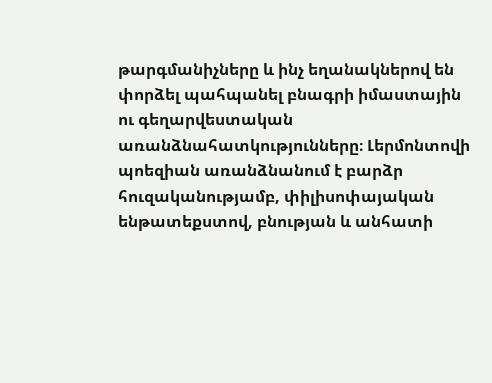թարգմանիչները և ինչ եղանակներով են փորձել պահպանել բնագրի իմաստային ու գեղարվեստական առանձնահատկությունները։ Լերմոնտովի պոեզիան առանձնանում է բարձր հուզականությամբ, փիլիսոփայական ենթատեքստով, բնության և անհատի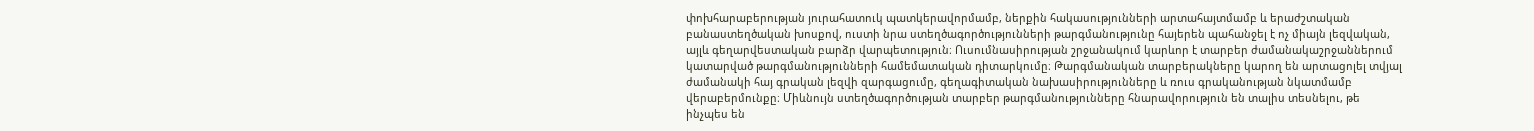փոխհարաբերության յուրահատուկ պատկերավորմամբ, ներքին հակասությունների արտահայտմամբ և երաժշտական բանաստեղծական խոսքով, ուստի նրա ստեղծագործությունների թարգմանությունը հայերեն պահանջել է ոչ միայն լեզվական, այլև գեղարվեստական բարձր վարպետություն։ Ուսումնասիրության շրջանակում կարևոր է տարբեր ժամանակաշրջաններում կատարված թարգմանությունների համեմատական դիտարկումը։ Թարգմանական տարբերակները կարող են արտացոլել տվյալ ժամանակի հայ գրական լեզվի զարգացումը, գեղագիտական նախասիրությունները և ռուս գրականության նկատմամբ վերաբերմունքը։ Միևնույն ստեղծագործության տարբեր թարգմանությունները հնարավորություն են տալիս տեսնելու, թե ինչպես են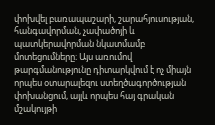փոխվել բառապաշարի, շարահյուսության, հանգավորման, չափածոյի և պատկերավորման նկատմամբ մոտեցումները։ Այս առումով թարգմանությունը դիտարկվում է ոչ միայն որպես օտարալեզու ստեղծագործության փոխանցում, այլև որպես հայ գրական մշակույթի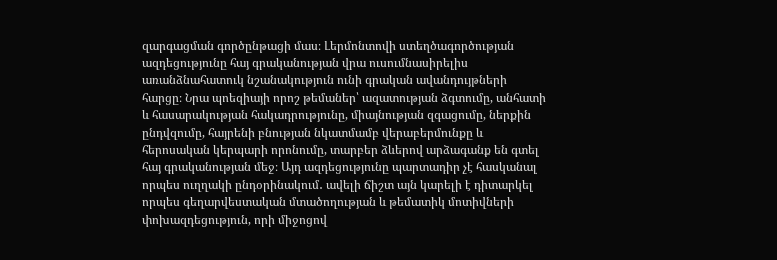զարգացման գործընթացի մաս։ Լերմոնտովի ստեղծագործության ազդեցությունը հայ գրականության վրա ուսումնասիրելիս առանձնահատուկ նշանակություն ունի գրական ավանդույթների հարցը։ Նրա պոեզիայի որոշ թեմաներ՝ ազատության ձգտումը, անհատի և հասարակության հակադրությունը, միայնության զգացումը, ներքին ընդվզումը, հայրենի բնության նկատմամբ վերաբերմունքը և հերոսական կերպարի որոնումը, տարբեր ձևերով արձագանք են գտել հայ գրականության մեջ։ Այդ ազդեցությունը պարտադիր չէ հասկանալ որպես ուղղակի ընդօրինակում․ ավելի ճիշտ այն կարելի է դիտարկել որպես գեղարվեստական մտածողության և թեմատիկ մոտիվների փոխազդեցություն, որի միջոցով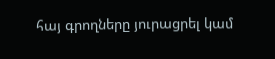հայ գրողները յուրացրել կամ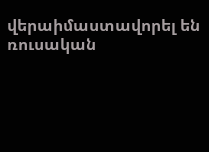վերաիմաստավորել են ռուսական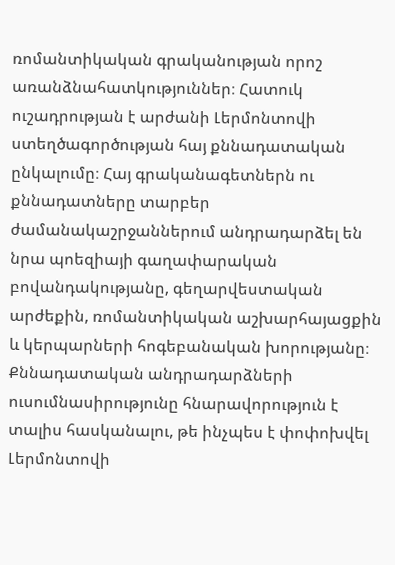ռոմանտիկական գրականության որոշ առանձնահատկություններ։ Հատուկ ուշադրության է արժանի Լերմոնտովի ստեղծագործության հայ քննադատական ընկալումը։ Հայ գրականագետներն ու քննադատները տարբեր ժամանակաշրջաններում անդրադարձել են նրա պոեզիայի գաղափարական բովանդակությանը, գեղարվեստական արժեքին, ռոմանտիկական աշխարհայացքին և կերպարների հոգեբանական խորությանը։ Քննադատական անդրադարձների ուսումնասիրությունը հնարավորություն է տալիս հասկանալու, թե ինչպես է փոփոխվել Լերմոնտովի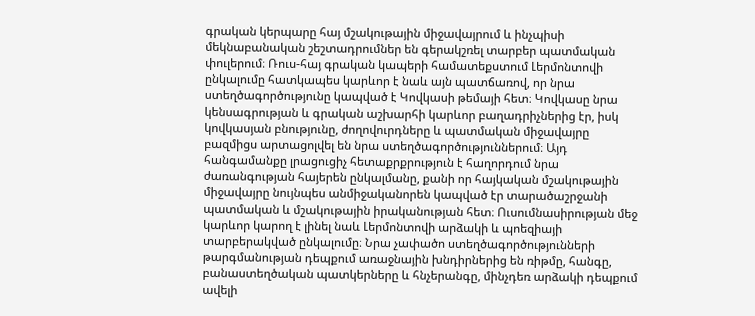գրական կերպարը հայ մշակութային միջավայրում և ինչպիսի մեկնաբանական շեշտադրումներ են գերակշռել տարբեր պատմական փուլերում։ Ռուս-հայ գրական կապերի համատեքստում Լերմոնտովի ընկալումը հատկապես կարևոր է նաև այն պատճառով, որ նրա ստեղծագործությունը կապված է Կովկասի թեմայի հետ։ Կովկասը նրա կենսագրության և գրական աշխարհի կարևոր բաղադրիչներից էր, իսկ կովկասյան բնությունը, ժողովուրդները և պատմական միջավայրը բազմիցս արտացոլվել են նրա ստեղծագործություններում։ Այդ հանգամանքը լրացուցիչ հետաքրքրություն է հաղորդում նրա ժառանգության հայերեն ընկալմանը, քանի որ հայկական մշակութային միջավայրը նույնպես անմիջականորեն կապված էր տարածաշրջանի պատմական և մշակութային իրականության հետ։ Ուսումնասիրության մեջ կարևոր կարող է լինել նաև Լերմոնտովի արձակի և պոեզիայի տարբերակված ընկալումը։ Նրա չափածո ստեղծագործությունների թարգմանության դեպքում առաջնային խնդիրներից են ռիթմը, հանգը, բանաստեղծական պատկերները և հնչերանգը, մինչդեռ արձակի դեպքում ավելի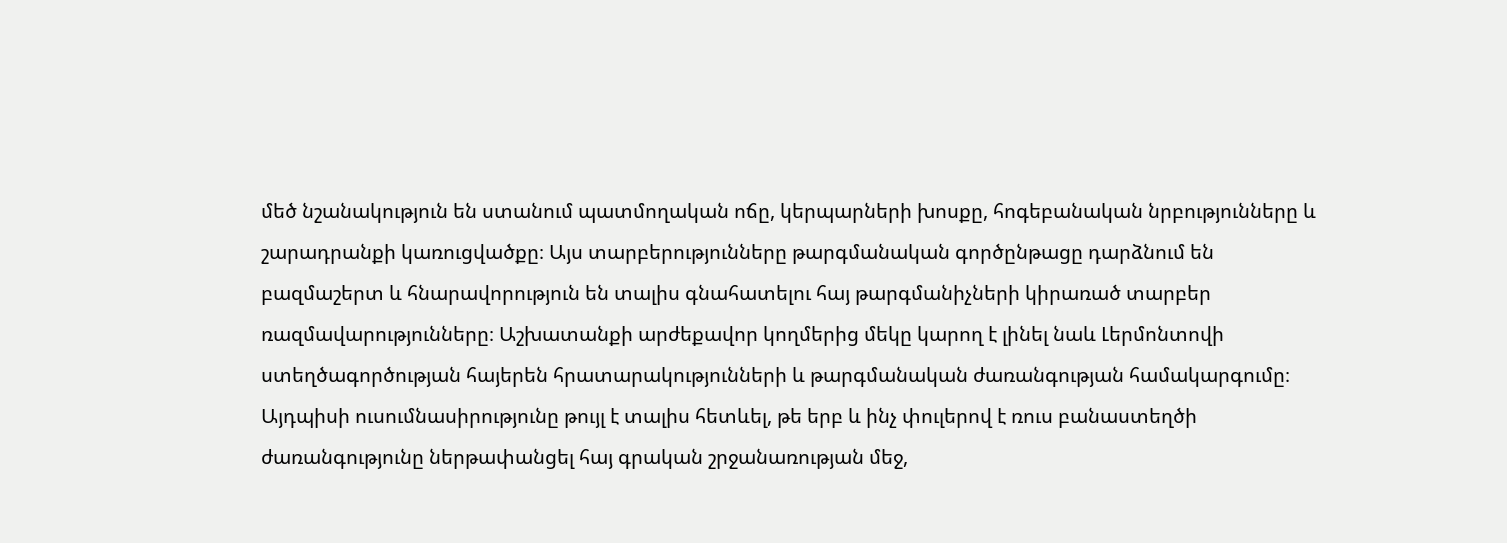մեծ նշանակություն են ստանում պատմողական ոճը, կերպարների խոսքը, հոգեբանական նրբությունները և շարադրանքի կառուցվածքը։ Այս տարբերությունները թարգմանական գործընթացը դարձնում են բազմաշերտ և հնարավորություն են տալիս գնահատելու հայ թարգմանիչների կիրառած տարբեր ռազմավարությունները։ Աշխատանքի արժեքավոր կողմերից մեկը կարող է լինել նաև Լերմոնտովի ստեղծագործության հայերեն հրատարակությունների և թարգմանական ժառանգության համակարգումը։ Այդպիսի ուսումնասիրությունը թույլ է տալիս հետևել, թե երբ և ինչ փուլերով է ռուս բանաստեղծի ժառանգությունը ներթափանցել հայ գրական շրջանառության մեջ,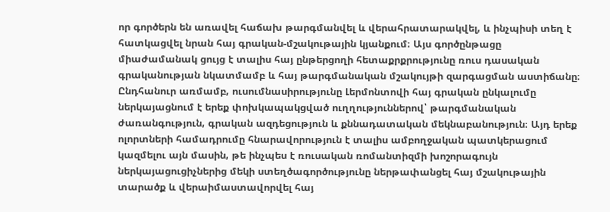որ գործերն են առավել հաճախ թարգմանվել և վերահրատարակվել, և ինչպիսի տեղ է հատկացվել նրան հայ գրական-մշակութային կյանքում։ Այս գործընթացը միաժամանակ ցույց է տալիս հայ ընթերցողի հետաքրքրությունը ռուս դասական գրականության նկատմամբ և հայ թարգմանական մշակույթի զարգացման աստիճանը։ Ընդհանուր առմամբ, ուսումնասիրությունը Լերմոնտովի հայ գրական ընկալումը ներկայացնում է երեք փոխկապակցված ուղղություններով՝ թարգմանական ժառանգություն, գրական ազդեցություն և քննադատական մեկնաբանություն։ Այդ երեք ոլորտների համադրումը հնարավորություն է տալիս ամբողջական պատկերացում կազմելու այն մասին, թե ինչպես է ռուսական ռոմանտիզմի խոշորագույն ներկայացուցիչներից մեկի ստեղծագործությունը ներթափանցել հայ մշակութային տարածք և վերաիմաստավորվել հայ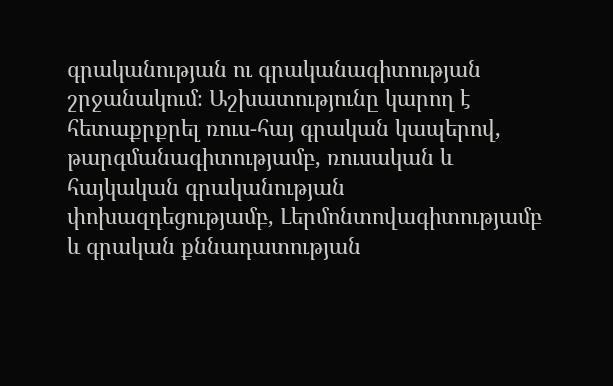գրականության ու գրականագիտության շրջանակում։ Աշխատությունը կարող է հետաքրքրել ռուս-հայ գրական կապերով, թարգմանագիտությամբ, ռուսական և հայկական գրականության փոխազդեցությամբ, Լերմոնտովագիտությամբ և գրական քննադատության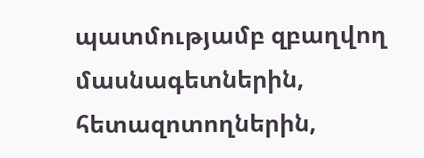պատմությամբ զբաղվող մասնագետներին, հետազոտողներին,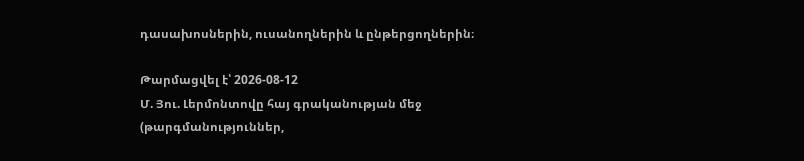դասախոսներին, ուսանողներին և ընթերցողներին։

Թարմացվել է՝ 2026-08-12
Մ. Յու. Լերմոնտովը հայ գրականության մեջ (թարգմանություններ,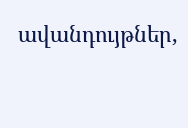ավանդույթներ,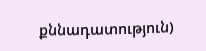քննադատություն)